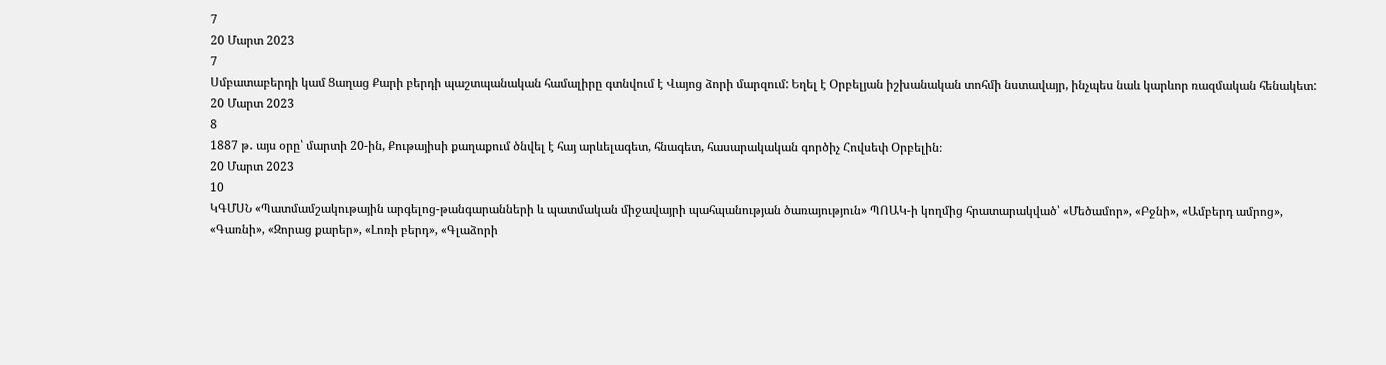7
20 Մարտ 2023
7
Սմբատաբերդի կամ Ցաղաց Քարի բերդի պաշտպանական համալիրը գտնվում է Վայոց ձորի մարզում: Եղել է Օրբելյան իշխանական տոհմի նստավայր, ինչպես նաև կարևոր ռազմական հենակետ:
20 Մարտ 2023
8
1887 թ․ այս օրը՝ մարտի 20-ին, Քութայիսի քաղաքում ծնվել է հայ արևելագետ, հնագետ, հասարակական գործիչ Հովսեփ Օրբելին։
20 Մարտ 2023
10
ԿԳՄՍՆ «Պատմամշակութային արգելոց-թանգարանների և պատմական միջավայրի պահպանության ծառայություն» ՊՈԱԿ-ի կողմից հրատարակված՝ «Մեծամոր», «Բջնի», «Ամբերդ ամրոց», «Գառնի», «Զորաց քարեր», «Լոռի բերդ», «Գլաձորի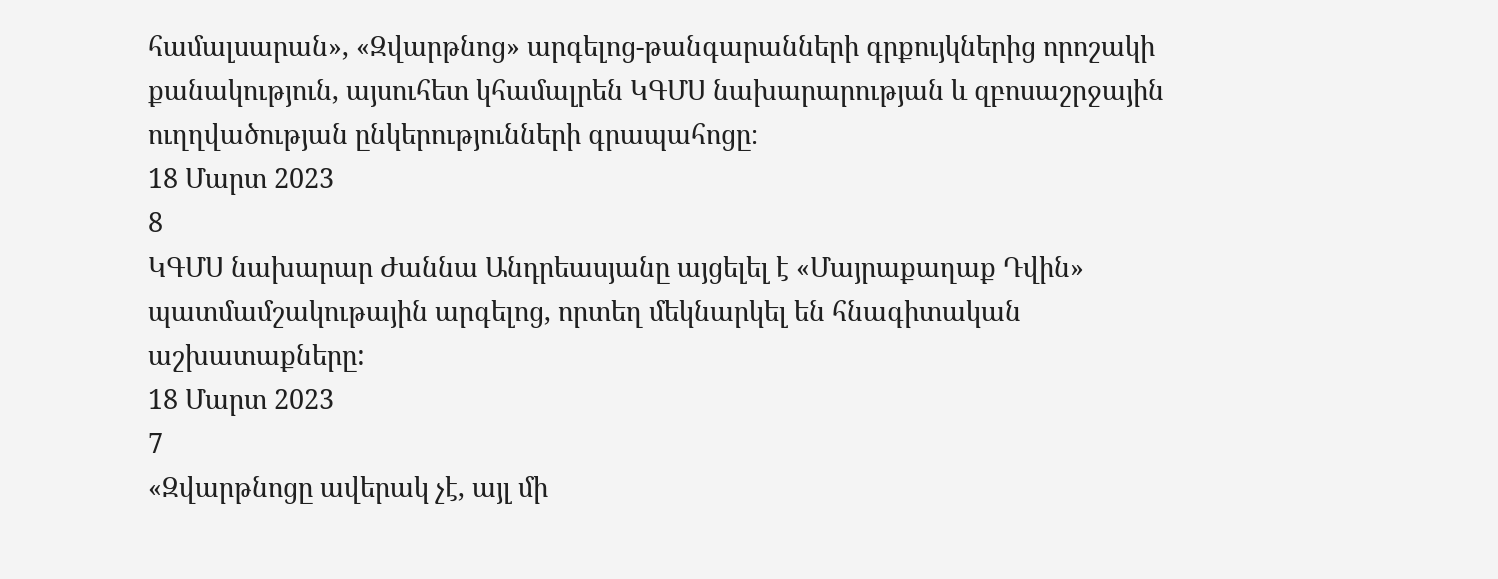համալսարան», «Զվարթնոց» արգելոց-թանգարանների գրքույկներից որոշակի քանակություն, այսուհետ կհամալրեն ԿԳՄՍ նախարարության և զբոսաշրջային ուղղվածության ընկերությունների գրապահոցը։
18 Մարտ 2023
8
ԿԳՄՍ նախարար Ժաննա Անդրեասյանը այցելել է «Մայրաքաղաք Դվին» պատմամշակութային արգելոց, որտեղ մեկնարկել են հնագիտական աշխատաքները:
18 Մարտ 2023
7
«Զվարթնոցը ավերակ չէ, այլ մի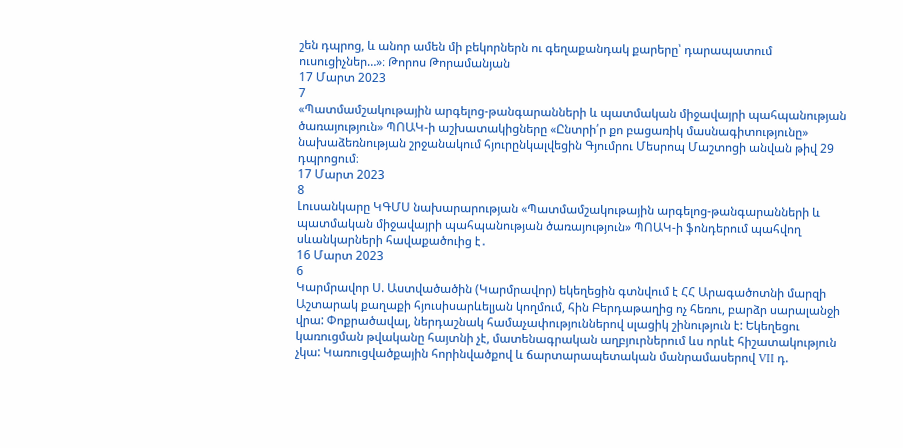շեն դպրոց, և անոր ամեն մի բեկորներն ու գեղաքանդակ քարերը՝ դարապատում ուսուցիչներ…»։ Թորոս Թորամանյան
17 Մարտ 2023
7
«Պատմամշակութային արգելոց-թանգարանների և պատմական միջավայրի պահպանության ծառայություն» ՊՈԱԿ-ի աշխատակիցները «Ընտրի՛ր քո բացառիկ մասնագիտությունը» նախաձեռնության շրջանակում հյուրընկալվեցին Գյումրու Մեսրոպ Մաշտոցի անվան թիվ 29 դպրոցում։
17 Մարտ 2023
8
Լուսանկարը ԿԳՄՍ նախարարության «Պատմամշակութային արգելոց-թանգարանների և պատմական միջավայրի պահպանության ծառայություն» ՊՈԱԿ-ի ֆոնդերում պահվող սևանկարների հավաքածուից է․
16 Մարտ 2023
6
Կարմրավոր Ս. Աստվածածին (Կարմրավոր) եկեղեցին գտնվում է ՀՀ Արագածոտնի մարզի Աշտարակ քաղաքի հյուսիսարևելյան կողմում, հին Բերդաթաղից ոչ հեռու, բարձր սարալանջի վրա: Փոքրածավալ, ներդաշնակ համաչափություններով սլացիկ շինություն է: Եկեղեցու կառուցման թվականը հայտնի չէ, մատենագրական աղբյուրներում ևս որևէ հիշատակություն չկա: Կառուցվածքային հորինվածքով և ճարտարապետական մանրամասերով VII դ.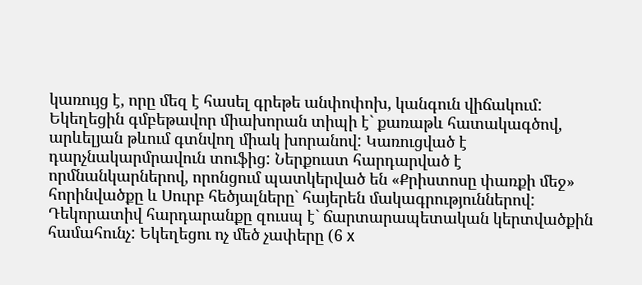կառույց է, որը մեզ է հասել գրեթե անփոփոխ, կանգուն վիճակում: Եկեղեցին գմբեթավոր միախորան տիպի է` քառաթև հատակագծով, արևելյան թևում գտնվող միակ խորանով: Կառուցված է դարչնակարմրավուն տուֆից: Ներքուստ հարդարված է որմնանկարներով, որոնցում պատկերված են «Քրիստոսը փառքի մեջ» հորինվածքը և Սուրբ հեծյալները` հայերեն մակագրություններով: Դեկորատիվ հարդարանքը զուսպ է` ճարտարապետական կերտվածքին համահունչ: Եկեղեցու ոչ մեծ չափերը (6 x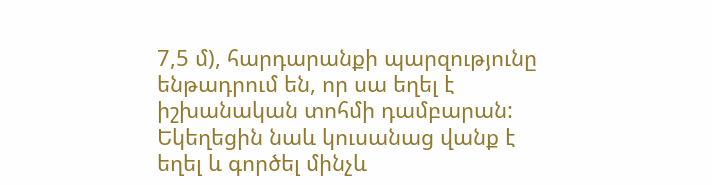7,5 մ), հարդարանքի պարզությունը ենթադրում են, որ սա եղել է իշխանական տոհմի դամբարան: Եկեղեցին նաև կուսանաց վանք է եղել և գործել մինչև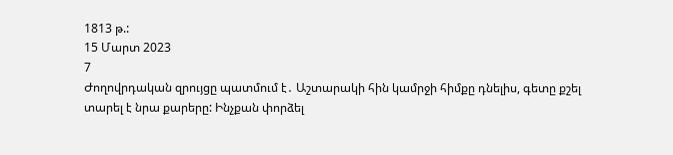1813 թ.:
15 Մարտ 2023
7
Ժողովրդական զրույցը պատմում է․ Աշտարակի հին կամրջի հիմքը դնելիս, գետը քշել տարել է նրա քարերը: Ինչքան փորձել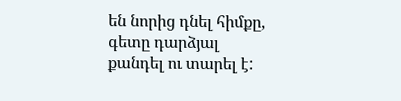են նորից դնել հիմքը, գետը դարձյալ քանդել ու տարել է: